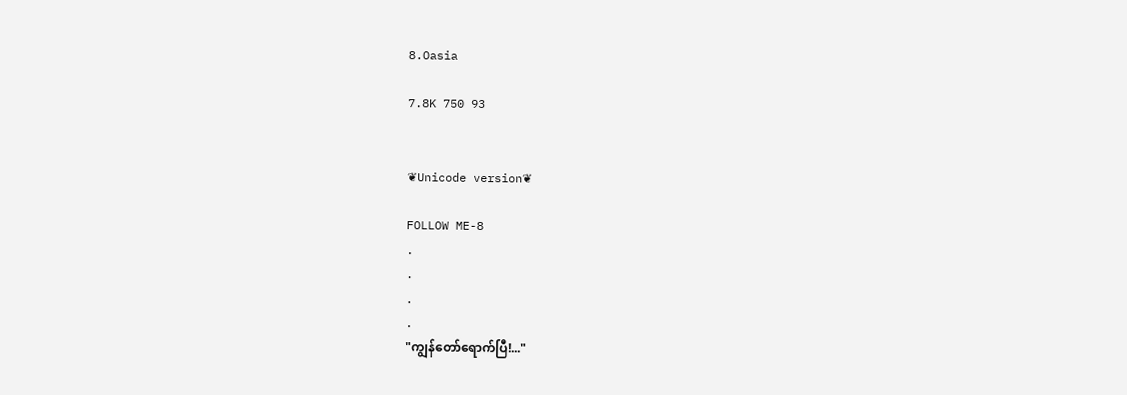8.Oasia

7.8K 750 93


❦Unicode version❦

FOLLOW ME-8
.
.
.
.
"ကျွန်တော်ရောက်ပြီ!..."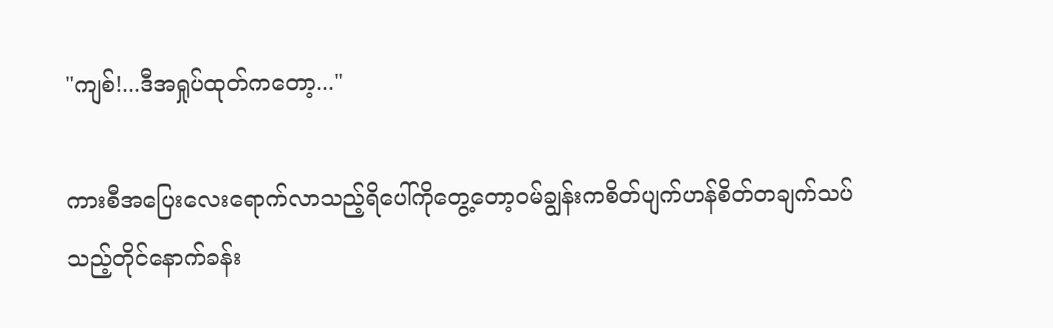"ကျစ်!...ဒီအရှုပ်ထုတ်ကတော့..."

ကားစီအပြေးလေးရောက်လာသည့်ရိပေါ်ကိုတွေ့တော့ဝမ်ချွန်းကစိတ်ပျက်ဟန်စိတ်တချက်သပ်သည့်တိုင်နောက်ခန်း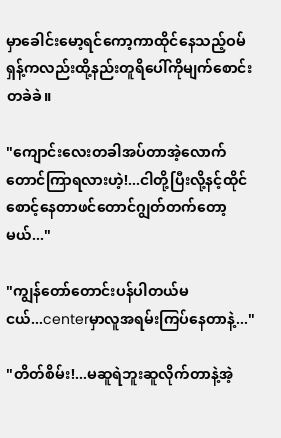မှာခေါင်းမော့ရင်ကော့ကာထိုင်နေသည့်ဝမ်ရှန့်ကလည်းထို့နည်းတူရိပေါ်ကိုမျက်စောင်းတခဲခဲ။

"ကျောင်းလေးတခါအပ်တာအဲ့လောက်တောင်ကြာရလားဟဲ့!...ငါတို့ပြီးလို့နင့်ထိုင်စောင့်နေတာဖင်တောင်ဂျွတ်တက်တော့မယ်..."

"ကျွန်တော်တောင်းပန်ပါတယ်မငယ်...centerမှာလူအရမ်းကြပ်နေတာနဲ့..."

"တိတ်စိမ်း!...မဆူရဲဘူးဆူလိုက်တာနဲ့အဲ့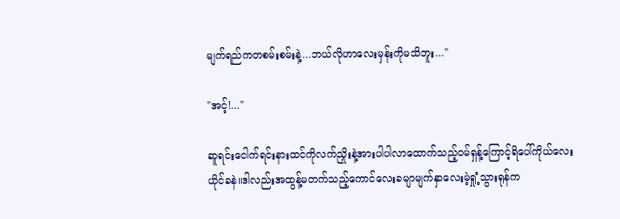မျက်ရည်ကတစမ်းစမ်းနဲ့...ဘယ်လိုဟာလေးမှန်းကိုမသိဘူး..."

"အင့်!..."

ဆူရင်းငေါက်ရင်းနားထင်ကိုလက်ညှိုးနဲ့အားပါပါလာထောက်သည့်ဝမ်ရှန့်ကြောင့်ရိပေါ်ကိုယ်လေးယိုင်ခနဲ။ဒါလည်းအထွန့်မတက်သည့်ကောင်လေးခမျာမျက်နှာလေးမဲ့ရှုံ့သွားရုန်က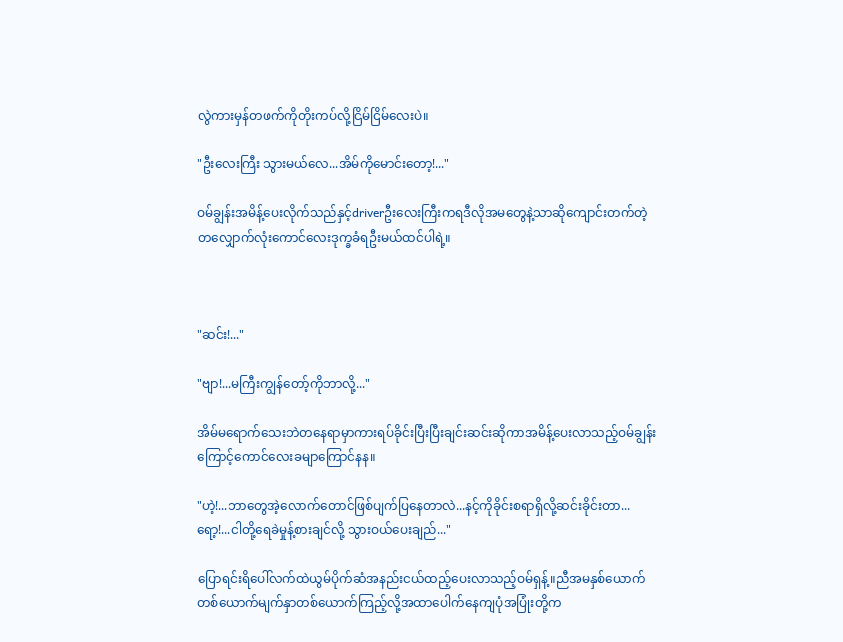လွဲကားမှန်တဖက်ကိုတိုးကပ်လို့ငြိမ်ငြိမ်လေးပဲ။

"ဦးလေးကြီး သွားမယ်လေ...အိမ်ကိုမောင်းတော့!..."

ဝမ်ချွန်းအမိန့်ပေးလိုက်သည်နှင့်driverဦးလေးကြီးကရဒီလိုအမတွေနဲ့သာဆိုကျောင်းတက်တဲ့တလျှောက်လုံးကောင်လေးဒုက္ခခံရဦးမယ်ထင်ပါရဲ့။



"ဆင်း!..."

"ဗျာ!...မကြီးကျွန်တော့်ကိုဘာလို့..."

အိမ်မရောက်သေးဘဲတနေရာမှာကားရပ်ခိုင်းပြီးပြီးချင်းဆင်းဆိုကာအမိန့်ပေးလာသည့်ဝမ်ချွန်းကြောင့်ကောင်လေးခမျာကြောင်နန။

"ဟဲ့!...ဘာတွေအဲ့လောက်တောင်ဖြစ်ပျက်ပြနေတာလဲ...နင့်ကိုခိုင်းစရာရှိလို့ဆင်းခိုင်းတာ...ရော့!...ငါတို့ရေခဲမှုန့်စားချင်လို့ သွားဝယ်ပေးချည်..."

ပြောရင်းရိပေါ်လက်ထဲယွမ်ပိုက်ဆံအနည်းငယ်ထည့်ပေးလာသည့်ဝမ်ရှန့်။ညီအမနှစ်ယောက်တစ်ယောက်မျက်နှာတစ်ယောက်ကြည့်လို့အထာပေါက်နေကျပုံအပြုံးတို့က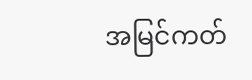အမြင်ကတ်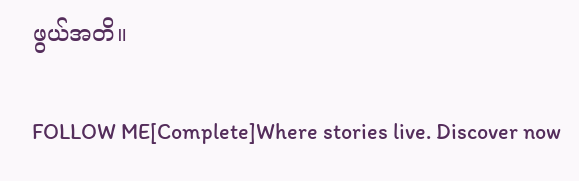ဖွယ်အတိ။

FOLLOW ME[Complete]Where stories live. Discover now